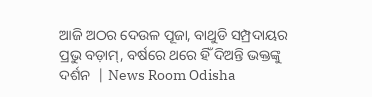ଆଜି ଅଠର ଦେଉଳ ପୂଜା, ବାଥୁଡି ସମ୍ପ୍ରଦାୟର ପ୍ରଭୁ ବଡ଼ାମ୍, ବର୍ଷରେ ଥରେ ହିଁ ଦିଅନ୍ତି ଭକ୍ତଙ୍କୁ ଦର୍ଶନ  | News Room Odisha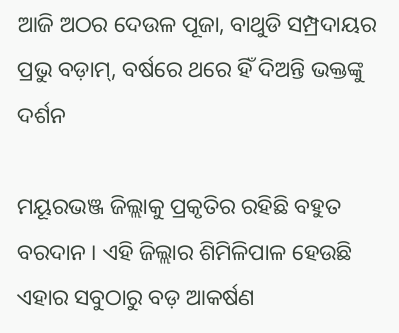ଆଜି ଅଠର ଦେଉଳ ପୂଜା, ବାଥୁଡି ସମ୍ପ୍ରଦାୟର ପ୍ରଭୁ ବଡ଼ାମ୍, ବର୍ଷରେ ଥରେ ହିଁ ଦିଅନ୍ତି ଭକ୍ତଙ୍କୁ ଦର୍ଶନ

ମୟୂରଭଞ୍ଜ ଜିଲ୍ଲାକୁ ପ୍ରକୃତିର ରହିଛି ବହୁତ ବରଦାନ । ଏହି ଜିଲ୍ଲାର ଶିମିଳିପାଳ ହେଉଛି ଏହାର ସବୁଠାରୁ ବଡ଼ ଆକର୍ଷଣ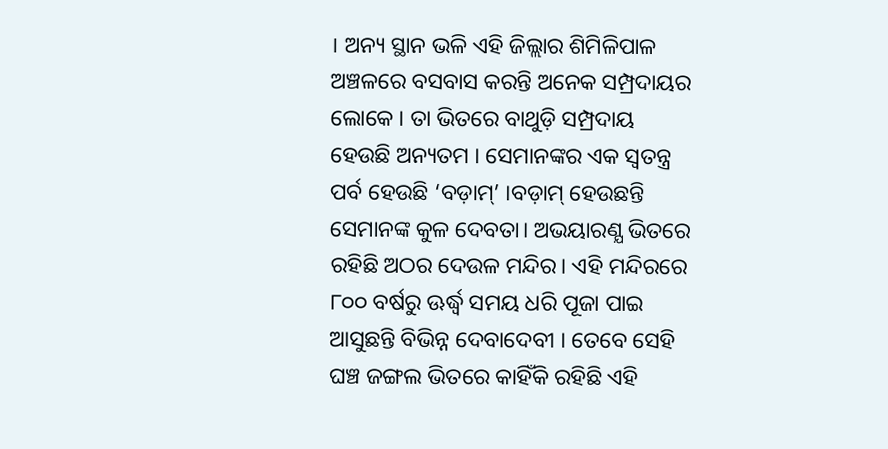। ଅନ୍ୟ ସ୍ଥାନ ଭଳି ଏହି ଜିଲ୍ଲାର ଶିମିଳିପାଳ ଅଞ୍ଚଳରେ ବସବାସ କରନ୍ତି ଅନେକ ସମ୍ପ୍ରଦାୟର ଲୋକେ । ତା ଭିତରେ ବାଥୁଡ଼ି ସମ୍ପ୍ରଦାୟ ହେଉଛି ଅନ୍ୟତମ । ସେମାନଙ୍କର ଏକ ସ୍ୱତନ୍ତ୍ର ପର୍ବ ହେଉଛି ‘ବଡ଼ାମ୍’ ।ବଡ଼ାମ୍ ହେଉଛନ୍ତି ସେମାନଙ୍କ କୁଳ ଦେବତା। ଅଭୟାରଣ୍ଯ ଭିତରେ ରହିଛି ଅଠର ଦେଉଳ ମନ୍ଦିର। ଏହି ମନ୍ଦିରରେ ୮୦୦ ବର୍ଷରୁ ଊର୍ଦ୍ଧ୍ଵ ସମୟ ଧରି ପୂଜା ପାଇ ଆସୁଛନ୍ତି ବିଭିନ୍ନ ଦେବାଦେବୀ । ତେବେ ସେହି ଘଞ୍ଚ ଜଙ୍ଗଲ ଭିତରେ କାହିଁକି ରହିଛି ଏହି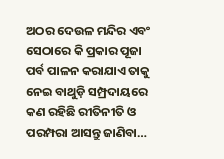ଅଠର ଦେଉଳ ମନ୍ଦିର ଏବଂ ସେଠାରେ କି ପ୍ରକାର ପୂଜା ପର୍ବ ପାଳନ କରାଯାଏ ତାକୁ ନେଇ ବାଥୁଡ଼ି ସମ୍ପ୍ରଦାୟରେ କଣ ରହିଛି ରୀତିନୀତି ଓ ପରମ୍ପରା ଆସନ୍ତୁ ଜାଣିବା…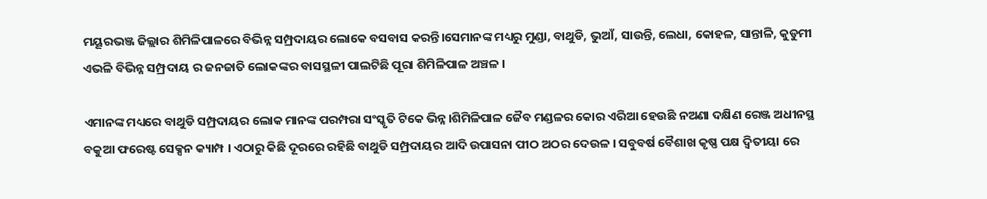ମୟୂରଭଞ୍ଜ ଜିଲ୍ଲାର ଶିମିଳିପାଳରେ ବିଭିନ୍ନ ସମ୍ପ୍ରଦାୟର ଲୋକେ ବସବାସ କରନ୍ତି।ସେମାନଙ୍କ ମଧ୍ୟରୁ ମୁଣ୍ଡା, ବାଥୁଡି, ଭୁଆଁ, ସାଉନ୍ତି, ଲେଧା, କୋହଳ, ସାନ୍ତାଳି, କୁଡୁମୀ ଏଭଳି ବିଭିନ୍ନ ସମ୍ପ୍ରଦାୟ ର ଜନଜାତି ଲୋକଙ୍କର ବାସସ୍ଥଳୀ ପାଲଟିଛି ପୂରା ଶିମିଳିପାଳ ଅଞ୍ଚଳ ।

ଏମାନଙ୍କ ମଧ୍ୟରେ ବାଥୁଡି ସମ୍ପ୍ରଦାୟର ଲୋକ ମାନଙ୍କ ପରମ୍ପରା ସଂସ୍କୃତି ଟିକେ ଭିନ୍ନ।ଶିମିଳିପାଳ ଜୈବ ମଣ୍ଡଳର କୋର ଏରିଆ ହେଉଛି ନଅଣା ଦକ୍ଷିଣ ରେଞ୍ଜ ଅଧୀନସ୍ଥ ବକୁଆ ଫରେଷ୍ଟ ସେକ୍ସନ କ୍ୟାମ୍ପ । ଏଠାରୁ କିଛି ଦୂରରେ ରହିଛି ବାଥୁଡି ସମ୍ପ୍ରଦାୟର ଆଦି ଉପାସନା ପୀଠ ଅଠର ଦେଉଳ । ସବୁବର୍ଷ ବୈଶାଖ କୃଷ୍ଣ ପକ୍ଷ ଦ୍ଵିତୀୟା ରେ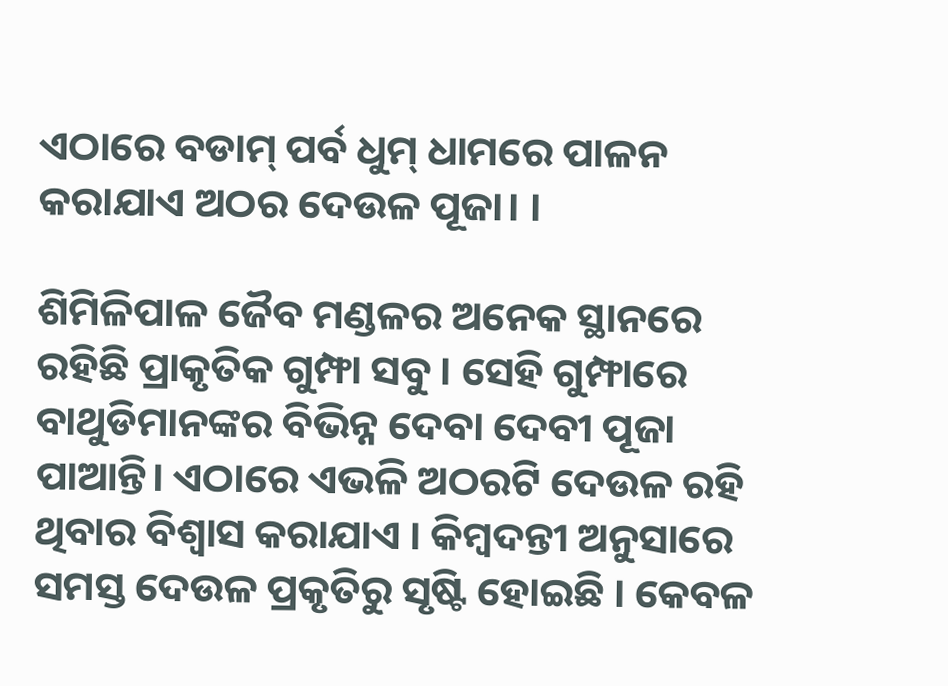ଏଠାରେ ବଡାମ୍ ପର୍ବ ଧୁମ୍ ଧାମରେ ପାଳନ କରାଯାଏ ଅଠର ଦେଉଳ ପୂଜା। ।

ଶିମିଳିପାଳ ଜୈବ ମଣ୍ଡଳର ଅନେକ ସ୍ଥାନରେ ରହିଛି ପ୍ରାକୃତିକ ଗୁମ୍ଫା ସବୁ । ସେହି ଗୁମ୍ଫାରେ ବାଥୁଡିମାନଙ୍କର ବିଭିନ୍ନ ଦେବା ଦେବୀ ପୂଜା ପାଆନ୍ତି। ଏଠାରେ ଏଭଳି ଅଠରଟି ଦେଉଳ ରହି ଥିବାର ବିଶ୍ୱାସ କରାଯାଏ । କିମ୍ବଦନ୍ତୀ ଅନୁସାରେ ସମସ୍ତ ଦେଉଳ ପ୍ରକୃତିରୁ ସୃଷ୍ଟି ହୋଇଛି । କେବଳ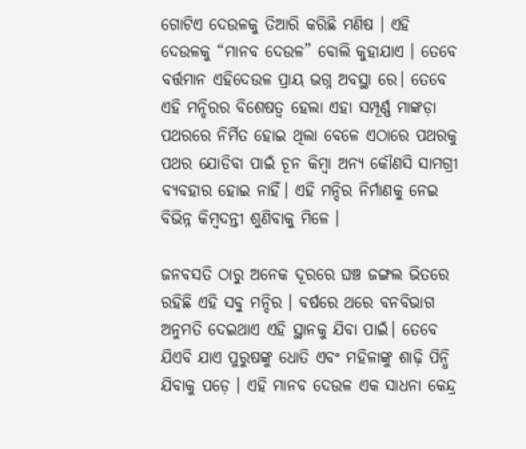ଗୋଟିଏ ଦେଉଳକୁ ତିଆରି କରିଛି ମଣିଷ । ଏହି ଦେଉଳକୁ “ମାନବ ଦେଉଳ” ବୋଲି କୁହାଯାଏ । ତେବେ ବର୍ତ୍ତମାନ ଏହିଦେଉଳ ପ୍ରାୟ ଭଗ୍ନ ଅବସ୍ଥା ରେ। ତେବେ ଏହି ମନ୍ଦିରର ବିଶେଷତ୍ୱ ହେଲା ଏହା ସମ୍ପୂର୍ଣ୍ଣ ମାଙ୍କଡ଼ା ପଥରରେ ନିର୍ମିତ ହୋଇ ଥିଲା ବେଳେ ଏଠାରେ ପଥରକୁ ପଥର ଯୋଡିବା ପାଇଁ ଚୂନ କିମ୍ବା ଅନ୍ଯ କୌଣସି ସାମଗ୍ରୀ ବ୍ଯବହାର ହୋଇ ନାହିଁ। ଏହି ମନ୍ଦିର ନିର୍ମାଣକୁ ନେଇ ବିଭିନ୍ନ କିମ୍ବଦନ୍ତୀ ଶୁଣିବାକୁ ମିଳେ ।

ଜନବସତି ଠାରୁ ଅନେକ ଦୂରରେ ଘଞ୍ଚ ଜଙ୍ଗଲ ଭିତରେ ରହିଛି ଏହି ସବୁ ମନ୍ଦିର । ବର୍ଷରେ ଥରେ ବନବିଭାଗ ଅନୁମତି ଦେଇଥାଏ ଏହି ସ୍ଥାନକୁ ଯିବା ପାଇଁ। ତେବେ ଯିଏବି ଯାଏ ପୁରୁଷଙ୍କୁ ଧୋତି ଏବଂ ମହିଳାଙ୍କୁ ଶାଢ଼ି ପିନ୍ଧି ଯିବାକୁ ପଡ଼େ । ଏହି ମାନବ ଦେଉଳ ଏକ ସାଧନା କେନ୍ଦ୍ର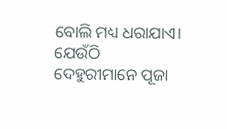ବୋଲି ମଧ୍ୟ ଧରାଯାଏ। ଯେଉଁଠି ଦେହୁରୀମାନେ ପୂଜା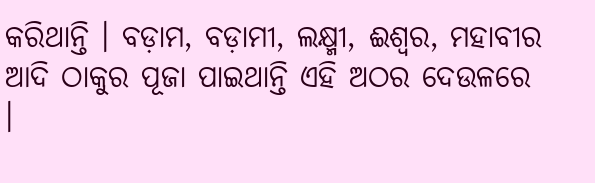କରିଥାନ୍ତି । ବଡ଼ାମ, ବଡ଼ାମୀ, ଲକ୍ଷ୍ମୀ, ଈଶ୍ୱର, ମହାବୀର ଆଦି ଠାକୁର ପୂଜା ପାଇଥାନ୍ତି ଏହି ଅଠର ଦେଉଳରେ ।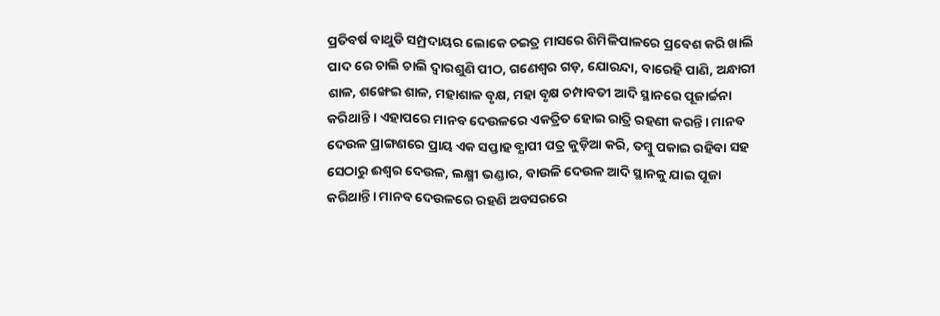ପ୍ରତିବର୍ଷ ବାଥୁଡି ସମ୍ପ୍ରଦାୟର ଲୋକେ ଚଇତ୍ର ମାସରେ ଶିମିଳିପାଳରେ ପ୍ରବେଶ କରି ଖାଲି ପାଦ ରେ ଚାଲି ଚାଲି ଦ୍ଵାରଶୁଣି ପୀଠ, ଗଣେଶ୍ୱର ଗଡ଼, ଯୋରନ୍ଦା, ବାରେହି ପାଣି, ଅନ୍ଧାରୀ ଶାଳ, ଶଙ୍ଖେଇ ଶାଳ, ମହାଶାଳ ବୃକ୍ଷ, ମହା ବୃକ୍ଷ ଚମ୍ପାବତୀ ଆଦି ସ୍ଥାନରେ ପୂଜାର୍ଚ୍ଚନା କରିଥାନ୍ତି । ଏହାପରେ ମାନବ ଦେଉଳରେ ଏକତ୍ରିତ ହୋଇ ରାତ୍ରି ରହଣୀ କରନ୍ତି। ମାନବ ଦେଉଳ ପ୍ରାଙ୍ଗଣରେ ପ୍ରାୟ ଏକ ସପ୍ତାହ ବ୍ଯାପୀ ପତ୍ର କୁଡ଼ିଆ କରି, ତମ୍ବୁ ପକାଇ ରହିବା ସହ ସେଠାରୁ ଈଶ୍ୱର ଦେଉଳ, ଲକ୍ଷ୍ମୀ ଭଣ୍ଡାର, ବାଉଳି ଦେଉଳ ଆଦି ସ୍ଥାନକୁ ଯାଇ ପୂଜା କରିଥାନ୍ତି। ମାନବ ଦେଉଳରେ ରହଣି ଅବସରରେ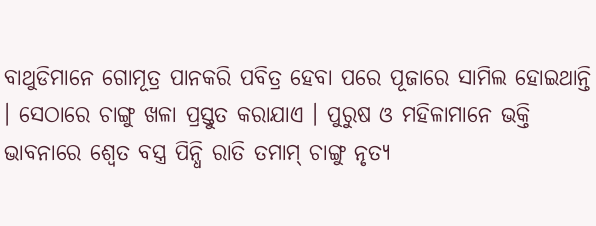ବାଥୁଡିମାନେ ଗୋମୂତ୍ର ପାନକରି ପବିତ୍ର ହେବା ପରେ ପୂଜାରେ ସାମିଲ ହୋଇଥାନ୍ତି । ସେଠାରେ ଚାଙ୍ଗୁ ଖଳା ପ୍ରସ୍ତୁତ କରାଯାଏ । ପୁରୁଷ ଓ ମହିଳାମାନେ ଭକ୍ତି ଭାବନାରେ ଶ୍ୱେତ ବସ୍ତ୍ର ପିନ୍ଧି ରାତି ତମାମ୍ ଚାଙ୍ଗୁ ନୃତ୍ୟ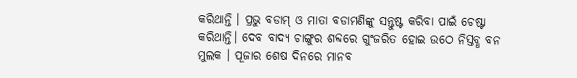କରିଥାନ୍ତି । ପ୍ରଭୁ ବଡାମ୍ ଓ ମାତା ବଡାମଣିଙ୍କୁ ସନ୍ତୁଷ୍ଟ କରିବା ପାଇଁ ଚେଷ୍ଟା କରିଥାନ୍ତି। ଦେବ ବାଦ୍ୟ ଚାଙ୍ଗୁର ଶବ୍ଦରେ ଗୁଂଜରିତ ହୋଇ ଉଠେ ନିସ୍ତବ୍ଧ ବନ ମୁଲକ । ପୂଜାର ଶେଷ ଦିନରେ ମାନବ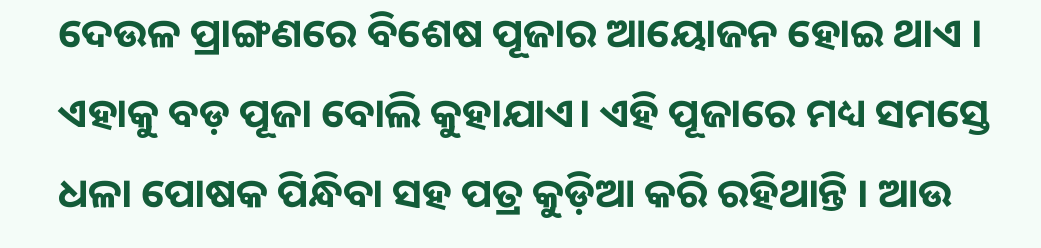ଦେଉଳ ପ୍ରାଙ୍ଗଣରେ ବିଶେଷ ପୂଜାର ଆୟୋଜନ ହୋଇ ଥାଏ । ଏହାକୁ ବଡ଼ ପୂଜା ବୋଲି କୁହାଯାଏ। ଏହି ପୂଜାରେ ମଧ୍ୟ ସମସ୍ତେ ଧଳା ପୋଷକ ପିନ୍ଧିବା ସହ ପତ୍ର କୁଡ଼ିଆ କରି ରହିଥାନ୍ତି । ଆଉ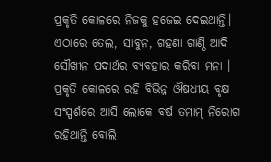ପ୍ରକୃତି କୋଳରେ ନିଜକୁ ହଜେଇ ଦେଇଥାନ୍ତି। ଏଠାରେ ତେଲ, ସାବୁନ, ଗହଣା ଗାଣ୍ଠି ଆଦି ସୌଖୀନ ପଦାର୍ଥର ବ୍ଯବହାର କରିବା ମନା । ପ୍ରକୃତି କୋଳରେ ରହି ବିଭିନ୍ନ ଔଷଧୀୟ ବୃକ୍ଷ ସଂସ୍ପର୍ଶରେ ଆସି ଲୋକେ ବର୍ଷ ତମାମ୍ ନିରୋଗ ରହିଥାନ୍ତି ବୋଲି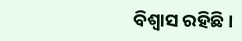ବିଶ୍ୱାସ ରହିଛି।